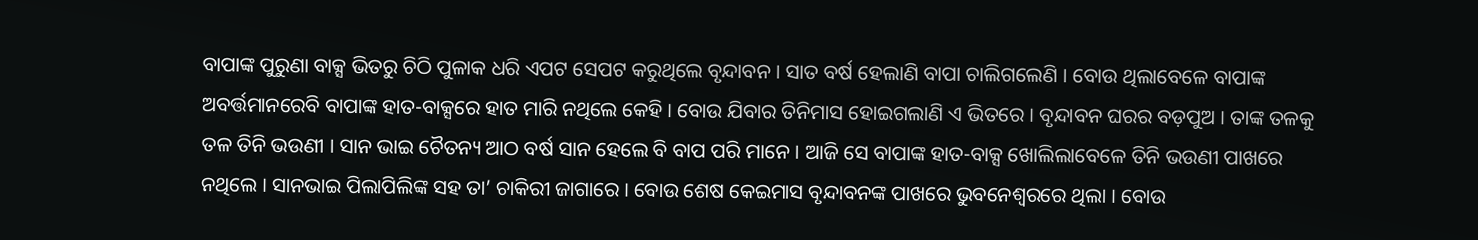ବାପାଙ୍କ ପୁରୁଣା ବାକ୍ସ ଭିତରୁ ଚିଠି ପୁଳାକ ଧରି ଏପଟ ସେପଟ କରୁଥିଲେ ବୃନ୍ଦାବନ । ସାତ ବର୍ଷ ହେଲାଣି ବାପା ଚାଲିଗଲେଣି । ବୋଉ ଥିଲାବେଳେ ବାପାଙ୍କ ଅବର୍ତ୍ତମାନରେବି ବାପାଙ୍କ ହାତ-ବାକ୍ସରେ ହାତ ମାରି ନଥିଲେ କେହି । ବୋଉ ଯିବାର ତିନିମାସ ହୋଇଗଲାଣି ଏ ଭିତରେ । ବୃନ୍ଦାବନ ଘରର ବଡ଼ପୁଅ । ତାଙ୍କ ତଳକୁ ତଳ ତିନି ଭଉଣୀ । ସାନ ଭାଇ ଚୈତନ୍ୟ ଆଠ ବର୍ଷ ସାନ ହେଲେ ବି ବାପ ପରି ମାନେ । ଆଜି ସେ ବାପାଙ୍କ ହାତ-ବାକ୍ସ ଖୋଲିଲାବେଳେ ତିନି ଭଉଣୀ ପାଖରେ ନଥିଲେ । ସାନଭାଇ ପିଲାପିଲିଙ୍କ ସହ ତା’ ଚାକିରୀ ଜାଗାରେ । ବୋଉ ଶେଷ କେଇମାସ ବୃନ୍ଦାବନଙ୍କ ପାଖରେ ଭୁବନେଶ୍ୱରରେ ଥିଲା । ବୋଉ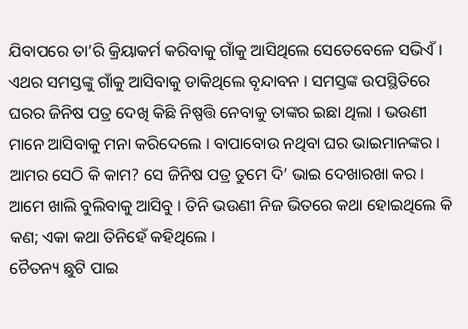ଯିବାପରେ ତା’ରି କ୍ରିୟାକର୍ମ କରିବାକୁ ଗାଁକୁ ଆସିଥିଲେ ସେତେବେଳେ ସଭିଏଁ । ଏଥର ସମସ୍ତଙ୍କୁ ଗାଁକୁ ଆସିବାକୁ ଡାକିଥିଲେ ବୃନ୍ଦାବନ । ସମସ୍ତଙ୍କ ଉପସ୍ଥିତିରେ ଘରର ଜିନିଷ ପତ୍ର ଦେଖି କିଛି ନିଷ୍ପତ୍ତି ନେବାକୁ ତାଙ୍କର ଇଛା ଥିଲା । ଭଉଣୀ ମାନେ ଆସିବାକୁ ମନା କରିଦେଲେ । ବାପାବୋଉ ନଥିବା ଘର ଭାଇମାନଙ୍କର । ଆମର ସେଠି କି କାମ? ସେ ଜିନିଷ ପତ୍ର ତୁମେ ଦି’ ଭାଇ ଦେଖାରଖା କର । ଆମେ ଖାଲି ବୁଲିବାକୁ ଆସିବୁ । ତିନି ଭଉଣୀ ନିଜ ଭିତରେ କଥା ହୋଇଥିଲେ କି କଣ; ଏକା କଥା ତିନିହେଁ କହିଥିଲେ ।
ଚୈତନ୍ୟ ଛୁଟି ପାଇ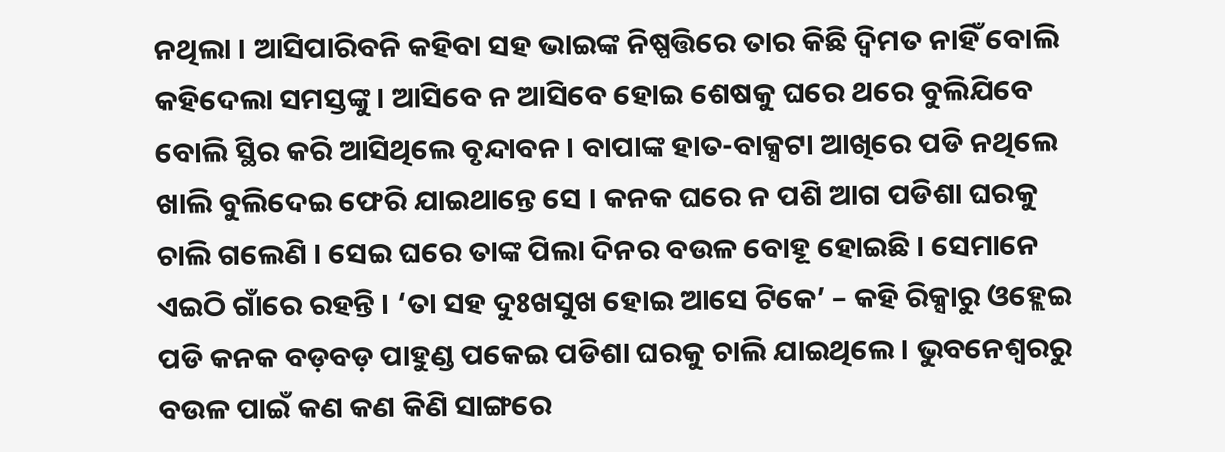ନଥିଲା । ଆସିପାରିବନି କହିବା ସହ ଭାଇଙ୍କ ନିଷ୍ପତ୍ତିରେ ତାର କିଛି ଦ୍ଵିମତ ନାହିଁ ବୋଲି କହିଦେଲା ସମସ୍ତଙ୍କୁ । ଆସିବେ ନ ଆସିବେ ହୋଇ ଶେଷକୁ ଘରେ ଥରେ ବୁଲିଯିବେ ବୋଲି ସ୍ଥିର କରି ଆସିଥିଲେ ବୃନ୍ଦାବନ । ବାପାଙ୍କ ହାତ-ବାକ୍ସଟା ଆଖିରେ ପଡି ନଥିଲେ ଖାଲି ବୁଲିଦେଇ ଫେରି ଯାଇଥାନ୍ତେ ସେ । କନକ ଘରେ ନ ପଶି ଆଗ ପଡିଶା ଘରକୁ ଚାଲି ଗଲେଣି । ସେଇ ଘରେ ତାଙ୍କ ପିଲା ଦିନର ବଉଳ ବୋହୂ ହୋଇଛି । ସେମାନେ ଏଇଠି ଗାଁରେ ରହନ୍ତି । ‘ତା ସହ ଦୁଃଖସୁଖ ହୋଇ ଆସେ ଟିକେ’ – କହି ରିକ୍ସାରୁ ଓହ୍ଲେଇ ପଡି କନକ ବଡ଼ବଡ଼ ପାହୁଣ୍ଡ ପକେଇ ପଡିଶା ଘରକୁ ଚାଲି ଯାଇଥିଲେ । ଭୁବନେଶ୍ୱରରୁ ବଉଳ ପାଇଁ କଣ କଣ କିଣି ସାଙ୍ଗରେ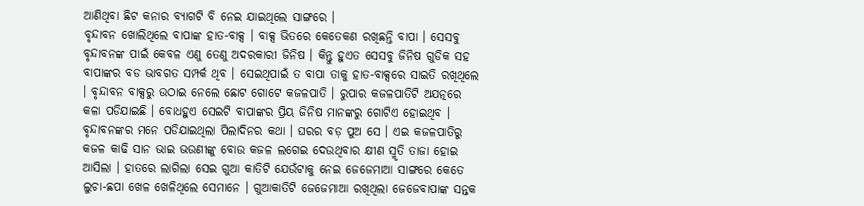ଆଣିଥିବା ଛିଟ କନାର ବ୍ୟାଗଟି ବି ନେଇ ଯାଇଥିଲେ ସାଙ୍ଗରେ ।
ବୃନ୍ଦାବନ ଖୋଲିଥିଲେ ବାପାଙ୍କ ହାତ-ବାକ୍ସ । ବାକ୍ସ ଭିତରେ କେତେକଣ ରଖିଛନ୍ତି ବାପା । ସେସବୁ ବୃନ୍ଦାବନଙ୍କ ପାଇଁ କେବଳ ଏଣୁ ତେଣୁ ଅଦରକାରୀ ଜିନିଷ । କିନ୍ତୁ ହୁଏତ ସେସବୁ ଜିନିଷ ଗୁଡିକ ସହ ବାପାଙ୍କର ବଡ ଭାବଗତ ସମ୍ପର୍କ ଥିବ । ସେଇଥିପାଇଁ ତ ବାପା ତାକୁ ହାତ-ବାକ୍ସରେ ସାଇତି ରଖିଥିଲେ । ବୃନ୍ଦାବନ ବାକ୍ସରୁ ଉଠାଇ ନେଲେ ଛୋଟ ଗୋଟେ କଜଳପାତି । ରୁପାର କଜଳପାତିଟି ଅଯତ୍ନରେ କଳା ପଡିଯାଇଛି । ବୋଧହୁଏ ସେଇଟି ବାପାଙ୍କର ପ୍ରିୟ ଜିନିଷ ମାନଙ୍କରୁ ଗୋଟିଏ ହୋଇଥିବ । ବୃନ୍ଦାବନଙ୍କର ମନେ ପଡିଯାଇଥିଲା ପିଲାଦିନର କଥା । ଘରର ବଡ଼ ପୁଅ ସେ । ଏଇ କଜଳପାତିରୁ କଜଳ କାଢି ସାନ ଭାଇ ଭଉଣୀଙ୍କୁ ବୋଉ କଜଳ ଲଗେଇ ଦେଉଥିବାର କ୍ଷୀଣ ସ୍ମୃତି ତାଜା ହୋଇ ଆସିଲା । ହାତରେ ଲାଗିଲା ସେଇ ଗୁଆ କାତିଟି ଯେଉଁଟାକୁ ନେଇ ଜେଜେମାଆ ସାଙ୍ଗରେ କେତେ ଲୁଚା-ଛପା ଖେଳ ଖେଳିଥିଲେ ସେମାନେ । ଗୁଆକାତିଟି ଜେଜେମାଆ ରଖିଥିଲା ଜେଜେବାପାଙ୍କ ସନ୍ତକ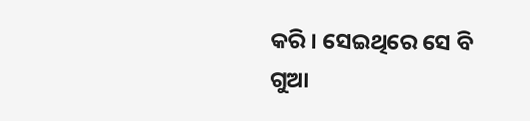କରି । ସେଇଥିରେ ସେ ବି ଗୁଆ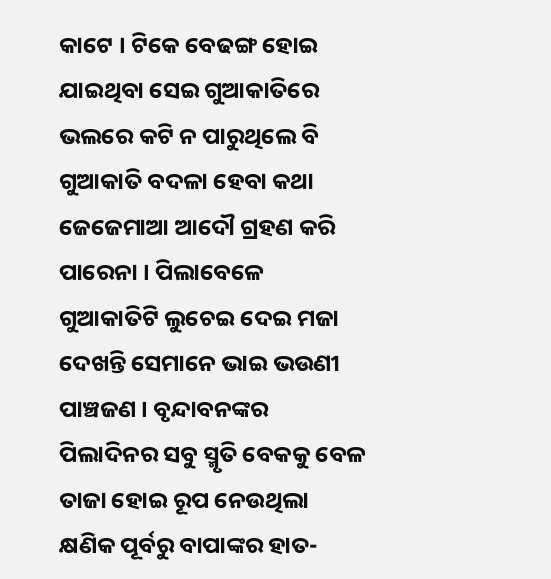କାଟେ । ଟିକେ ବେଢଙ୍ଗ ହୋଇ ଯାଇଥିବା ସେଇ ଗୁଆକାତିରେ ଭଲରେ କଟି ନ ପାରୁଥିଲେ ବି ଗୁଆକାତି ବଦଳା ହେବା କଥା ଜେଜେମାଆ ଆଦୌ ଗ୍ରହଣ କରି ପାରେନା । ପିଲାବେଳେ ଗୁଆକାତିଟି ଲୁଚେଇ ଦେଇ ମଜା ଦେଖନ୍ତି ସେମାନେ ଭାଇ ଭଉଣୀ ପାଞ୍ଚଜଣ । ବୃନ୍ଦାବନଙ୍କର ପିଲାଦିନର ସବୁ ସ୍ମୃତି ବେକକୁ ବେଳ ତାଜା ହୋଇ ରୂପ ନେଉଥିଲା କ୍ଷଣିକ ପୂର୍ବରୁ ବାପାଙ୍କର ହାତ-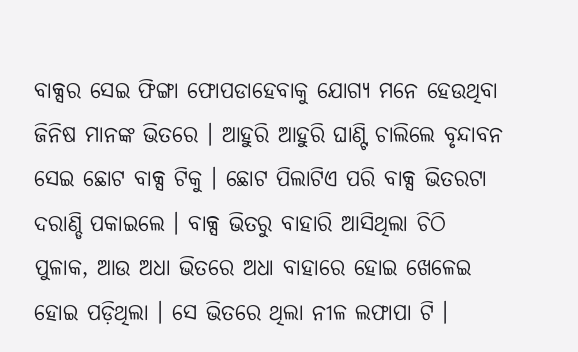ବାକ୍ସର ସେଇ ଫିଙ୍ଗା ଫୋପଡାହେବାକୁ ଯୋଗ୍ୟ ମନେ ହେଉଥିବା ଜିନିଷ ମାନଙ୍କ ଭିତରେ । ଆହୁରି ଆହୁରି ଘାଣ୍ଟି ଚାଲିଲେ ବୃନ୍ଦାବନ ସେଇ ଛୋଟ ବାକ୍ସ ଟିକୁ । ଛୋଟ ପିଲାଟିଏ ପରି ବାକ୍ସ ଭିତରଟା ଦରାଣ୍ଡି ପକାଇଲେ । ବାକ୍ସ ଭିତରୁ ବାହାରି ଆସିଥିଲା ଚିଠି ପୁଳାକ, ଆଉ ଅଧା ଭିତରେ ଅଧା ବାହାରେ ହୋଇ ଖେଳେଇ ହୋଇ ପଡ଼ିଥିଲା । ସେ ଭିତରେ ଥିଲା ନୀଳ ଲଫାପା ଟି ।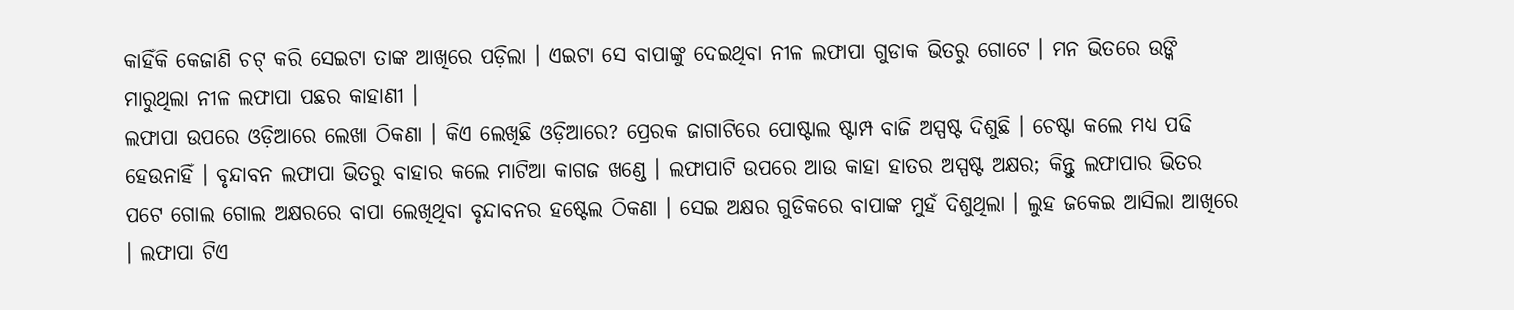କାହିଁକି କେଜାଣି ଚଟ୍ କରି ସେଇଟା ତାଙ୍କ ଆଖିରେ ପଡ଼ିଲା । ଏଇଟା ସେ ବାପାଙ୍କୁ ଦେଇଥିବା ନୀଳ ଲଫାପା ଗୁଡାକ ଭିତରୁ ଗୋଟେ । ମନ ଭିତରେ ଉଙ୍କି ମାରୁଥିଲା ନୀଳ ଲଫାପା ପଛର କାହାଣୀ ।
ଲଫାପା ଉପରେ ଓଡ଼ିଆରେ ଲେଖା ଠିକଣା । କିଏ ଲେଖିଛି ଓଡ଼ିଆରେ? ପ୍ରେରକ ଜାଗାଟିରେ ପୋଷ୍ଟାଲ ଷ୍ଟାମ୍ପ ବାଜି ଅସ୍ପଷ୍ଟ ଦିଶୁଛି । ଚେଷ୍ଟା କଲେ ମଧ୍ୟ ପଢି ହେଉନାହିଁ । ବୃନ୍ଦାବନ ଲଫାପା ଭିତରୁ ବାହାର କଲେ ମାଟିଆ କାଗଜ ଖଣ୍ଡେ । ଲଫାପାଟି ଉପରେ ଆଉ କାହା ହାତର ଅସ୍ପଷ୍ଟ ଅକ୍ଷର; କିନ୍ତୁ ଲଫାପାର ଭିତର ପଟେ ଗୋଲ ଗୋଲ ଅକ୍ଷରରେ ବାପା ଲେଖିଥିବା ବୃନ୍ଦାବନର ହଷ୍ଟେଲ ଠିକଣା । ସେଇ ଅକ୍ଷର ଗୁଡିକରେ ବାପାଙ୍କ ମୁହଁ ଦିଶୁଥିଲା । ଲୁହ ଜକେଇ ଆସିଲା ଆଖିରେ । ଲଫାପା ଟିଏ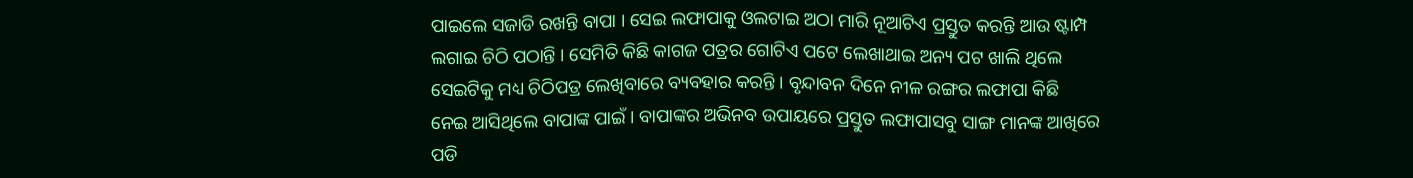ପାଇଲେ ସଜାଡି ରଖନ୍ତି ବାପା । ସେଇ ଲଫାପାକୁ ଓଲଟାଇ ଅଠା ମାରି ନୂଆଟିଏ ପ୍ରସ୍ତୁତ କରନ୍ତି ଆଉ ଷ୍ଟାମ୍ପ ଲଗାଇ ଚିଠି ପଠାନ୍ତି । ସେମିତି କିଛି କାଗଜ ପତ୍ରର ଗୋଟିଏ ପଟେ ଲେଖାଥାଇ ଅନ୍ୟ ପଟ ଖାଲି ଥିଲେ ସେଇଟିକୁ ମଧ୍ୟ ଚିଠିପତ୍ର ଲେଖିବାରେ ବ୍ୟବହାର କରନ୍ତି । ବୃନ୍ଦାବନ ଦିନେ ନୀଳ ରଙ୍ଗର ଲଫାପା କିଛି ନେଇ ଆସିଥିଲେ ବାପାଙ୍କ ପାଇଁ । ବାପାଙ୍କର ଅଭିନବ ଉପାୟରେ ପ୍ରସ୍ତୁତ ଲଫାପାସବୁ ସାଙ୍ଗ ମାନଙ୍କ ଆଖିରେ ପଡି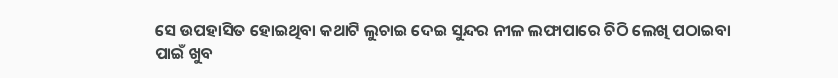ସେ ଉପହାସିତ ହୋଇଥିବା କଥାଟି ଲୁଚାଇ ଦେଇ ସୁନ୍ଦର ନୀଳ ଲଫାପାରେ ଚିଠି ଲେଖି ପଠାଇବା ପାଇଁ ଖୁବ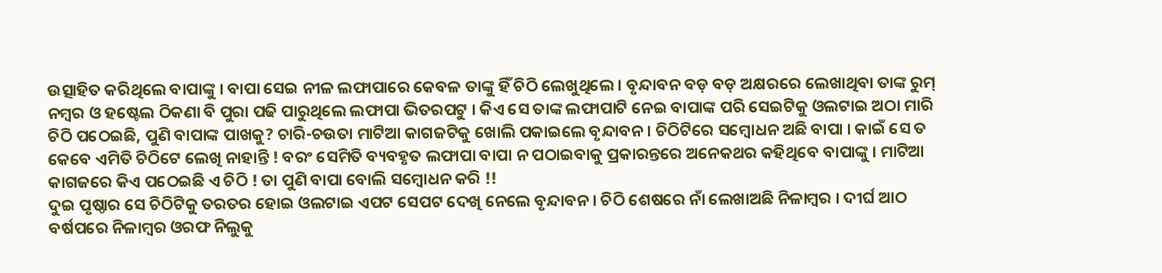ଉତ୍ସାହିତ କରିଥିଲେ ବାପାଙ୍କୁ । ବାପା ସେଇ ନୀଳ ଲଫାପାରେ କେବଳ ତାଙ୍କୁ ହିଁ ଚିଠି ଲେଖୁଥିଲେ । ବୃନ୍ଦାବନ ବଡ଼ ବଡ଼ ଅକ୍ଷରରେ ଲେଖାଥିବା ତାଙ୍କ ରୁମ୍ ନମ୍ବର ଓ ହଷ୍ଟେଲ ଠିକଣା ବି ପୁରା ପଢି ପାରୁଥିଲେ ଲଫାପା ଭିତରପଟୁ । କିଏ ସେ ତାଙ୍କ ଲଫାପାଟି ନେଇ ବାପାଙ୍କ ପରି ସେଇଟିକୁ ଓଲଟାଇ ଅଠା ମାରି ଚିଠି ପଠେଇଛି, ପୁଣି ବାପାଙ୍କ ପାଖକୁ? ଚାରି-ଚଉତା ମାଟିଆ କାଗଜଟିକୁ ଖୋଲି ପକାଇଲେ ବୃନ୍ଦାବନ । ଚିଠିଟିରେ ସମ୍ବୋଧନ ଅଛି ବାପା । କାଇଁ ସେ ତ କେବେ ଏମିତି ଚିଠିଟେ ଲେଖି ନାହାନ୍ତି ! ବରଂ ସେମିତି ବ୍ୟବହୃତ ଲଫାପା ବାପା ନ ପଠାଇବାକୁ ପ୍ରକାରନ୍ତରେ ଅନେକଥର କହିଥିବେ ବାପାଙ୍କୁ । ମାଟିଆ କାଗଜରେ କିଏ ପଠେଇଛି ଏ ଚିଠି ! ତା ପୁଣି ବାପା ବୋଲି ସମ୍ବୋଧନ କରି !!
ଦୁଇ ପୃଷ୍ଠାର ସେ ଚିଠିଟିକୁ ତରତର ହୋଇ ଓଲଟାଇ ଏପଟ ସେପଟ ଦେଖି ନେଲେ ବୃନ୍ଦାବନ । ଚିଠି ଶେଷରେ ନାଁ ଲେଖାଅଛି ନିଳାମ୍ବର । ଦୀର୍ଘ ଆଠ ବର୍ଷପରେ ନିଳାମ୍ବର ଓରଫ ନିଲୁକୁ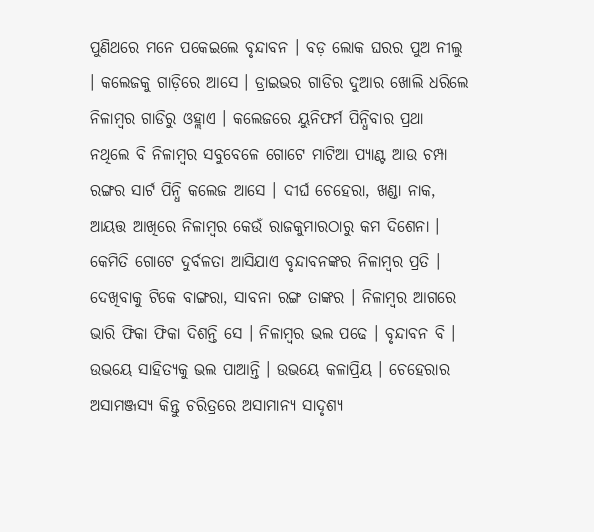ପୁଣିଥରେ ମନେ ପକେଇଲେ ବୃନ୍ଦାବନ । ବଡ଼ ଲୋକ ଘରର ପୁଅ ନୀଲୁ । କଲେଜକୁ ଗାଡ଼ିରେ ଆସେ । ଡ୍ରାଇଭର ଗାଡିର ଦୁଆର ଖୋଲି ଧରିଲେ ନିଳାମ୍ବର ଗାଡିରୁ ଓହ୍ଲାଏ । କଲେଜରେ ୟୁନିଫର୍ମ ପିନ୍ଧିବାର ପ୍ରଥା ନଥିଲେ ବି ନିଳାମ୍ବର ସବୁବେଳେ ଗୋଟେ ମାଟିଆ ପ୍ୟାଣ୍ଟ ଆଉ ଚମ୍ପା ରଙ୍ଗର ସାର୍ଟ ପିନ୍ଧି କଲେଜ ଆସେ । ଦୀର୍ଘ ଚେହେରା, ଖଣ୍ଡା ନାକ, ଆୟତ୍ତ ଆଖିରେ ନିଳାମ୍ବର କେଉଁ ରାଜକୁମାରଠାରୁ କମ ଦିଶେନା । କେମିତି ଗୋଟେ ଦୁର୍ବଳତା ଆସିଯାଏ ବୃନ୍ଦାବନଙ୍କର ନିଳାମ୍ବର ପ୍ରତି । ଦେଖିବାକୁ ଟିକେ ବାଙ୍ଗରା, ସାବନା ରଙ୍ଗ ତାଙ୍କର । ନିଳାମ୍ବର ଆଗରେ ଭାରି ଫିକା ଫିକା ଦିଶନ୍ତି ସେ । ନିଳାମ୍ବର ଭଲ ପଢେ । ବୃନ୍ଦାବନ ବି । ଉଭୟେ ସାହିତ୍ୟକୁ ଭଲ ପାଆନ୍ତି । ଉଭୟେ କଳାପ୍ରିୟ । ଚେହେରାର ଅସାମଞ୍ଜସ୍ୟ କିନ୍ତୁ ଚରିତ୍ରରେ ଅସାମାନ୍ୟ ସାଦୃଶ୍ୟ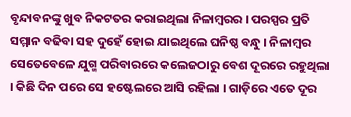ବୃନ୍ଦାବନଙ୍କୁ ଖୁବ ନିକଟତର କରାଇଥିଲା ନିଳାମ୍ବରର । ପରସ୍ପର ପ୍ରତି ସମ୍ମାନ ବଢିବା ସହ ଦୁହେଁ ହୋଇ ଯାଇଥିଲେ ଘନିଷ୍ଠ ବନ୍ଧୁ । ନିଳାମ୍ବର ସେତେବେଳେ ଯୁଗ୍ମ ପରିବାରରେ କଲେଜଠାରୁ ବେଶ ଦୂରରେ ରହୁଥିଲା । କିଛି ଦିନ ପରେ ସେ ହଷ୍ଟେଲରେ ଆସି ରହିଲା । ଗାଡ଼ିରେ ଏତେ ଦୂର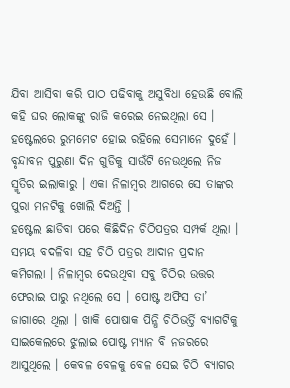ଯିବା ଆସିବା କରି ପାଠ ପଢିବାକୁ ଅସୁବିଧା ହେଉଛି ବୋଲି କହି ଘର ଲୋକଙ୍କୁ ରାଜି କରେଇ ନେଇଥିଲା ସେ । ହଷ୍ଟେଲରେ ରୁମମେଟ ହୋଇ ରହିଲେ ସେମାନେ ଦୁହେଁ । ବୃନ୍ଦାବନ ପୁରୁଣା ଦିନ ଗୁଡିକୁ ସାଉଁଟି ନେଉଥିଲେ ନିଜ ସ୍ମୃତିର ଇଲାକାରୁ । ଏକା ନିଳାମ୍ବର ଆଗରେ ସେ ତାଙ୍କର ପୁରା ମନଟିକୁ ଖୋଲି ଦିଅନ୍ତି ।
ହଷ୍ଟେଲ ଛାଡିବା ପରେ କିଛିଦିନ ଚିଠିପତ୍ରର ସମ୍ପର୍କ ଥିଲା । ସମୟ ବଦଳିବା ସହ ଚିଠି ପତ୍ରର ଆଦାନ ପ୍ରଦାନ କମିଗଲା । ନିଳାମ୍ବର ଦେଉଥିବା ସବୁ ଚିଠିର ଉତ୍ତର ଫେରାଇ ପାରୁ ନଥିଲେ ସେ । ପୋଷ୍ଟ ଅଫିସ ତା’ ଜାଗାରେ ଥିଲା । ଖାକି ପୋଷାକ ପିନ୍ଧି ଚିଠିଭର୍ତ୍ତି ବ୍ୟାଗଟିକୁ ସାଇକେଲରେ ଝୁଲାଇ ପୋଷ୍ଟ ମ୍ୟାନ ବି ନଜରରେ ଆସୁଥିଲେ । କେବଳ ବେଳକୁ ବେଳ ସେଇ ଚିଠି ବ୍ୟାଗର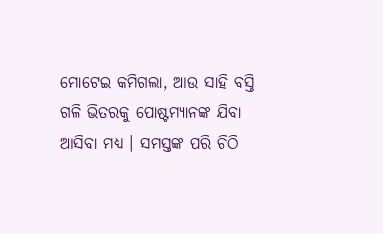ମୋଟେଇ କମିଗଲା, ଆଉ ସାହି ବସ୍ତି ଗଳି ଭିତରକୁ ପୋଷ୍ଟମ୍ୟାନଙ୍କ ଯିବା ଆସିବା ମଧ୍ୟ । ସମସ୍ତଙ୍କ ପରି ଚିଠି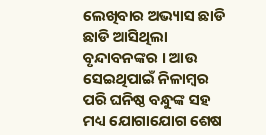ଲେଖିବାର ଅଭ୍ୟାସ ଛାଡି ଛାଡି ଆସିଥିଲା ବୃନ୍ଦାବନଙ୍କର । ଆଉ ସେଇଥିପାଇଁ ନିଳାମ୍ବର ପରି ଘନିଷ୍ଠ ବନ୍ଧୁଙ୍କ ସହ ମଧ୍ୟ ଯୋଗାଯୋଗ ଶେଷ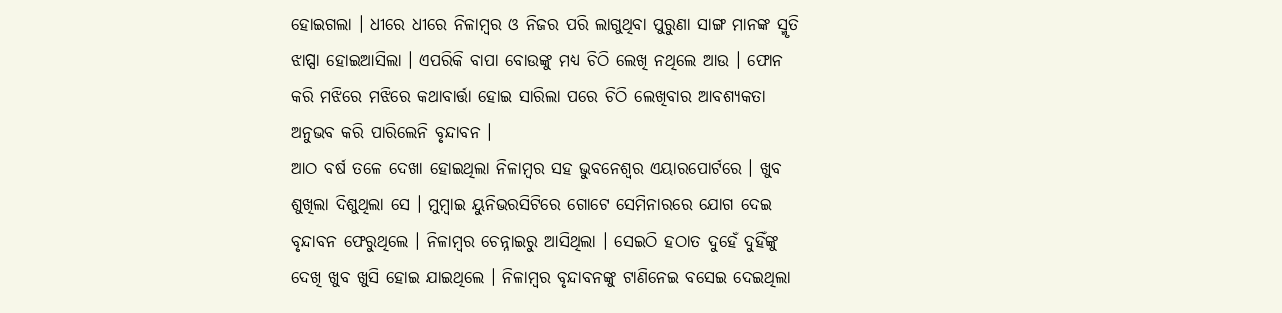ହୋଇଗଲା । ଧୀରେ ଧୀରେ ନିଳାମ୍ବର ଓ ନିଜର ପରି ଲାଗୁଥିବା ପୁରୁଣା ସାଙ୍ଗ ମାନଙ୍କ ସ୍ମୃତି ଝାପ୍ସା ହୋଇଆସିଲା । ଏପରିକି ବାପା ବୋଉଙ୍କୁ ମଧ୍ୟ ଚିଠି ଲେଖି ନଥିଲେ ଆଉ । ଫୋନ କରି ମଝିରେ ମଝିରେ କଥାବାର୍ତ୍ତା ହୋଇ ସାରିଲା ପରେ ଚିଠି ଲେଖିବାର ଆବଶ୍ୟକତା ଅନୁଭବ କରି ପାରିଲେନି ବୃନ୍ଦାବନ ।
ଆଠ ବର୍ଷ ତଳେ ଦେଖା ହୋଇଥିଲା ନିଳାମ୍ବର ସହ ଭୁବନେଶ୍ୱର ଏୟାରପୋର୍ଟରେ । ଖୁବ ଶୁଖିଲା ଦିଶୁଥିଲା ସେ । ମୁମ୍ବାଇ ୟୁନିଭରସିଟିରେ ଗୋଟେ ସେମିନାରରେ ଯୋଗ ଦେଇ ବୃନ୍ଦାବନ ଫେରୁଥିଲେ । ନିଳାମ୍ବର ଚେନ୍ନାଇରୁ ଆସିଥିଲା । ସେଇଠି ହଠାତ ଦୁହେଁ ଦୁହିଁଙ୍କୁ ଦେଖି ଖୁବ ଖୁସି ହୋଇ ଯାଇଥିଲେ । ନିଳାମ୍ବର ବୃନ୍ଦାବନଙ୍କୁ ଟାଣିନେଇ ବସେଇ ଦେଇଥିଲା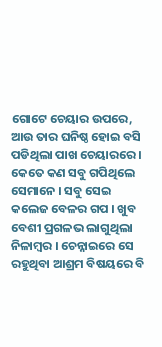ଗୋଟେ ଚେୟାର ଉପରେ, ଆଉ ତାର ଘନିଷ୍ଠ ହୋଇ ବସି ପଡିଥିଲା ପାଖ ଚେୟାରରେ । କେତେ କଣ ସବୁ ଗପିଥିଲେ ସେମାନେ । ସବୁ ସେଇ କଲେଜ ବେଳର ଗପ । ଖୁବ ବେଶୀ ପ୍ରଗଳଭ ଲାଗୁଥିଲା ନିଳାମ୍ବର । ଚେନ୍ନାଇରେ ସେ ରହୁଥିବା ଆଶ୍ରମ ବିଷୟରେ ବି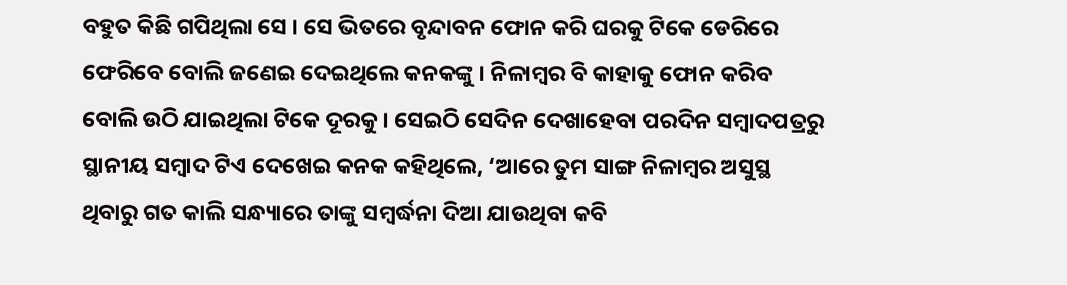ବହୁତ କିଛି ଗପିଥିଲା ସେ । ସେ ଭିତରେ ବୃନ୍ଦାବନ ଫୋନ କରି ଘରକୁ ଟିକେ ଡେରିରେ ଫେରିବେ ବୋଲି ଜଣେଇ ଦେଇଥିଲେ କନକଙ୍କୁ । ନିଳାମ୍ବର ବି କାହାକୁ ଫୋନ କରିବ ବୋଲି ଉଠି ଯାଇଥିଲା ଟିକେ ଦୂରକୁ । ସେଇଠି ସେଦିନ ଦେଖାହେବା ପରଦିନ ସମ୍ବାଦପତ୍ରରୁ ସ୍ଥାନୀୟ ସମ୍ବାଦ ଟିଏ ଦେଖେଇ କନକ କହିଥିଲେ, ‘ଆରେ ତୁମ ସାଙ୍ଗ ନିଳାମ୍ବର ଅସୁସ୍ଥ ଥିବାରୁ ଗତ କାଲି ସନ୍ଧ୍ୟାରେ ତାଙ୍କୁ ସମ୍ବର୍ଦ୍ଧନା ଦିଆ ଯାଉଥିବା କବି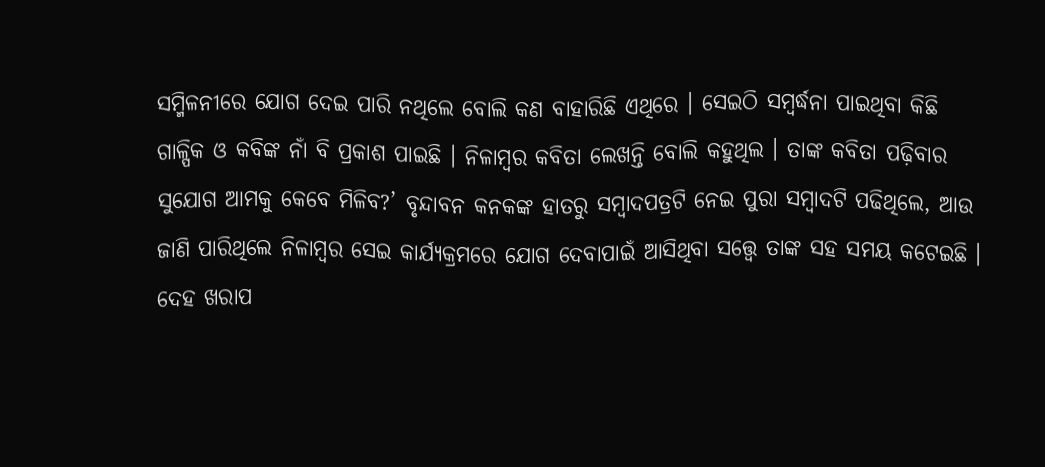ସମ୍ମିଳନୀରେ ଯୋଗ ଦେଇ ପାରି ନଥିଲେ ବୋଲି କଣ ବାହାରିଛି ଏଥିରେ । ସେଇଠି ସମ୍ବର୍ଦ୍ଧନା ପାଇଥିବା କିଛି ଗାଳ୍ପିକ ଓ କବିଙ୍କ ନାଁ ବି ପ୍ରକାଶ ପାଇଛି । ନିଳାମ୍ବର କବିତା ଲେଖନ୍ତି ବୋଲି କହୁଥିଲ । ତାଙ୍କ କବିତା ପଢ଼ିବାର ସୁଯୋଗ ଆମକୁ କେବେ ମିଳିବ?’ ବୃନ୍ଦାବନ କନକଙ୍କ ହାତରୁ ସମ୍ବାଦପତ୍ରଟି ନେଇ ପୁରା ସମ୍ବାଦଟି ପଢିଥିଲେ, ଆଉ ଜାଣି ପାରିଥିଲେ ନିଳାମ୍ବର ସେଇ କାର୍ଯ୍ୟକ୍ରମରେ ଯୋଗ ଦେବାପାଇଁ ଆସିଥିବା ସତ୍ତ୍ୱେ ତାଙ୍କ ସହ ସମୟ କଟେଇଛି । ଦେହ ଖରାପ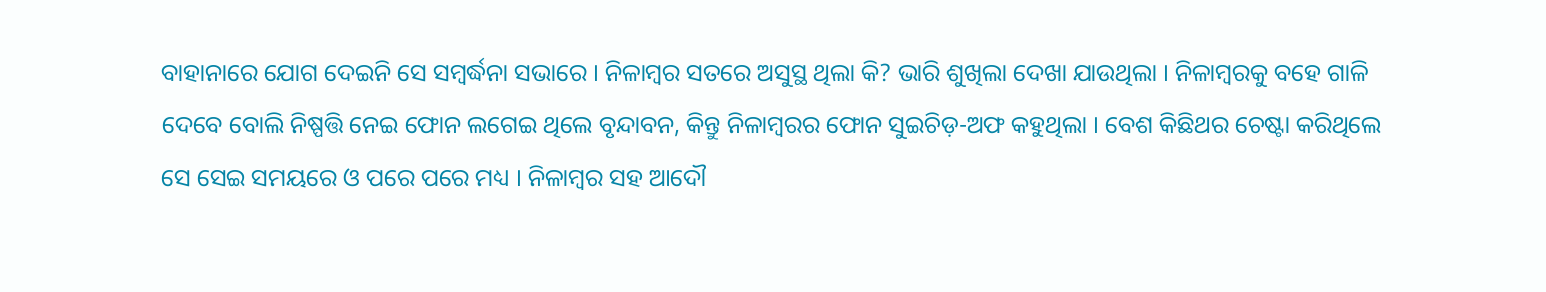ବାହାନାରେ ଯୋଗ ଦେଇନି ସେ ସମ୍ବର୍ଦ୍ଧନା ସଭାରେ । ନିଳାମ୍ବର ସତରେ ଅସୁସ୍ଥ ଥିଲା କି? ଭାରି ଶୁଖିଲା ଦେଖା ଯାଉଥିଲା । ନିଳାମ୍ବରକୁ ବହେ ଗାଳି ଦେବେ ବୋଲି ନିଷ୍ପତ୍ତି ନେଇ ଫୋନ ଲଗେଇ ଥିଲେ ବୃନ୍ଦାବନ, କିନ୍ତୁ ନିଳାମ୍ବରର ଫୋନ ସୁଇଚିଡ଼-ଅଫ କହୁଥିଲା । ବେଶ କିଛିଥର ଚେଷ୍ଟା କରିଥିଲେ ସେ ସେଇ ସମୟରେ ଓ ପରେ ପରେ ମଧ୍ୟ । ନିଳାମ୍ବର ସହ ଆଦୌ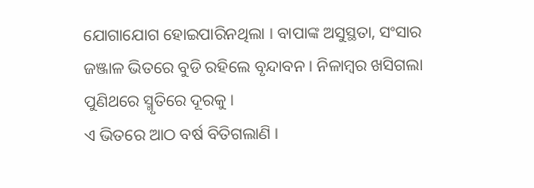ଯୋଗାଯୋଗ ହୋଇପାରିନଥିଲା । ବାପାଙ୍କ ଅସୁସ୍ଥତା, ସଂସାର ଜଞ୍ଜାଳ ଭିତରେ ବୁଡି ରହିଲେ ବୃନ୍ଦାବନ । ନିଳାମ୍ବର ଖସିଗଲା ପୁଣିଥରେ ସ୍ମୃତିରେ ଦୂରକୁ ।
ଏ ଭିତରେ ଆଠ ବର୍ଷ ବିତିଗଲାଣି ।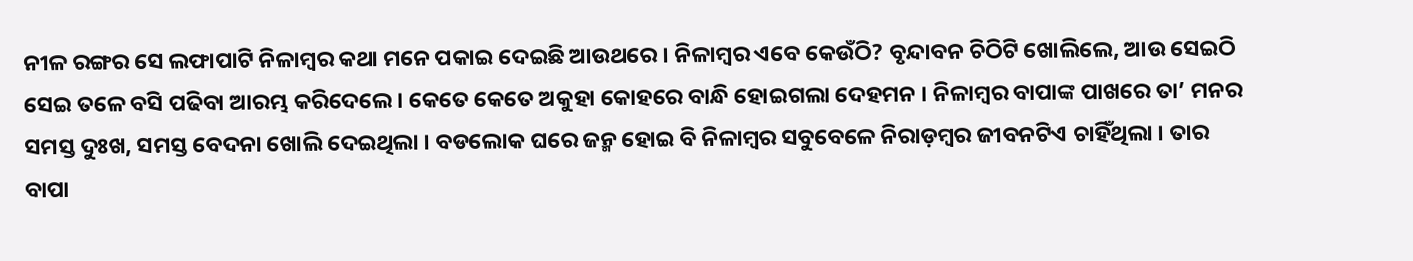ନୀଳ ରଙ୍ଗର ସେ ଲଫାପାଟି ନିଳାମ୍ବର କଥା ମନେ ପକାଇ ଦେଇଛି ଆଉଥରେ । ନିଳାମ୍ବର ଏବେ କେଉଁଠି? ବୃନ୍ଦାବନ ଚିଠିଟି ଖୋଲିଲେ, ଆଉ ସେଇଠି ସେଇ ତଳେ ବସି ପଢିବା ଆରମ୍ଭ କରିଦେଲେ । କେତେ କେତେ ଅକୁହା କୋହରେ ବାନ୍ଧି ହୋଇଗଲା ଦେହମନ । ନିଳାମ୍ବର ବାପାଙ୍କ ପାଖରେ ତା’ ମନର ସମସ୍ତ ଦୁଃଖ, ସମସ୍ତ ବେଦନା ଖୋଲି ଦେଇଥିଲା । ବଡଲୋକ ଘରେ ଜନ୍ମ ହୋଇ ବି ନିଳାମ୍ବର ସବୁବେଳେ ନିରାଡ଼ମ୍ବର ଜୀବନଟିଏ ଚାହିଁଥିଲା । ତାର ବାପା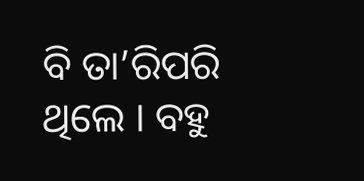ବି ତା’ରିପରି ଥିଲେ । ବହୁ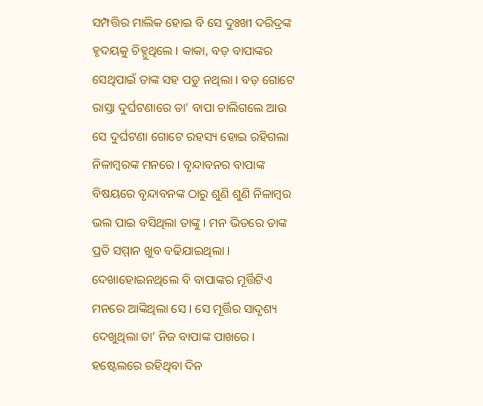ସମ୍ପତ୍ତିର ମାଲିକ ହୋଇ ବି ସେ ଦୁଃଖୀ ଦରିଦ୍ରଙ୍କ ହୃଦୟକୁ ଚିହ୍ନୁଥିଲେ । କାକା, ବଡ଼ ବାପାଙ୍କର ସେଥିପାଇଁ ତାଙ୍କ ସହ ପଡୁ ନଥିଲା । ବଡ଼ ଗୋଟେ ରାସ୍ତା ଦୁର୍ଘଟଣାରେ ତା’ ବାପା ଚାଲିଗଲେ ଆଉ ସେ ଦୁର୍ଘଟଣା ଗୋଟେ ରହସ୍ୟ ହୋଇ ରହିଗଲା ନିଳାମ୍ବରଙ୍କ ମନରେ । ବୃନ୍ଦାବନର ବାପାଙ୍କ ବିଷୟରେ ବୃନ୍ଦାବନଙ୍କ ଠାରୁ ଶୁଣି ଶୁଣି ନିଳାମ୍ବର ଭଲ ପାଇ ବସିଥିଲା ତାଙ୍କୁ । ମନ ଭିତରେ ତାଙ୍କ ପ୍ରତି ସମ୍ମାନ ଖୁବ ବଢିଯାଇଥିଲା । ଦେଖାହୋଇନଥିଲେ ବି ବାପାଙ୍କର ମୂର୍ତ୍ତିଟିଏ ମନରେ ଆଙ୍କିଥିଲା ସେ । ସେ ମୂର୍ତ୍ତିର ସାଦୃଶ୍ୟ ଦେଖୁଥିଲା ତା’ ନିଜ ବାପାଙ୍କ ପାଖରେ । ହଷ୍ଟେଲରେ ରହିଥିବା ଦିନ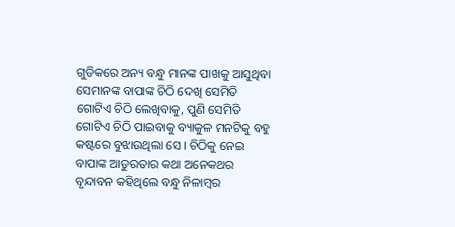ଗୁଡିକରେ ଅନ୍ୟ ବନ୍ଧୁ ମାନଙ୍କ ପାଖକୁ ଆସୁଥିବା ସେମାନଙ୍କ ବାପାଙ୍କ ଚିଠି ଦେଖି ସେମିତି ଗୋଟିଏ ଚିଠି ଲେଖିବାକୁ, ପୁଣି ସେମିତି ଗୋଟିଏ ଚିଠି ପାଇବାକୁ ବ୍ୟାକୁଳ ମନଟିକୁ ବହୁ କଷ୍ଟରେ ବୁଝାଉଥିଲା ସେ । ଚିଠିକୁ ନେଇ ବାପାଙ୍କ ଆତୁରତାର କଥା ଅନେକଥର ବୃନ୍ଦାବନ କହିଥିଲେ ବନ୍ଧୁ ନିଳାମ୍ବର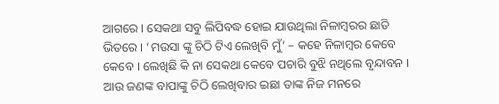ଆଗରେ । ସେକଥା ସବୁ ଲିପିବଦ୍ଧ ହୋଇ ଯାଉଥିଲା ନିଳାମ୍ବରର ଛାତି ଭିତରେ । ‘ମଉସା ଙ୍କୁ ଚିଠି ଟିଏ ଲେଖିବି ମୁଁ‘ – କହେ ନିଳାମ୍ବର କେବେ କେବେ । ଲେଖିଛି କି ନା ସେକଥା କେବେ ପଚାରି ବୁଝି ନଥିଲେ ବୃନ୍ଦାବନ । ଆଉ ଜଣଙ୍କ ବାପାଙ୍କୁ ଚିଠି ଲେଖିବାର ଇଛା ତାଙ୍କ ନିଜ ମନରେ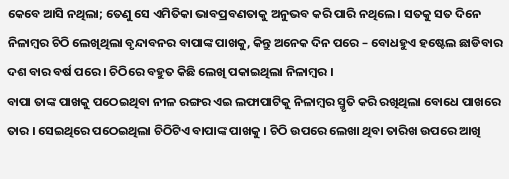କେବେ ଆସି ନଥିଲା; ତେଣୁ ସେ ଏମିତିକା ଭାବପ୍ରବଣତାକୁ ଅନୁଭବ କରି ପାରି ନଥିଲେ । ସତକୁ ସତ ଦିନେ ନିଳାମ୍ବର ଚିଠି ଲେଖିଥିଲା ବୃନ୍ଦାବନର ବାପାଙ୍କ ପାଖକୁ, କିନ୍ତୁ ଅନେକ ଦିନ ପରେ – ବୋଧହୁଏ ହଷ୍ଟେଲ ଛାଡିବାର ଦଶ ବାର ବର୍ଷ ପରେ । ଚିଠିରେ ବହୁତ କିଛି ଲେଖି ପକାଇଥିଲା ନିଳାମ୍ବର ।
ବାପା ତାଙ୍କ ପାଖକୁ ପଠେଇଥିବା ନୀଳ ରଙ୍ଗର ଏଇ ଲଫାପାଟିକୁ ନିଳାମ୍ବର ସ୍ମୃତି କରି ରଖିଥିଲା ବୋଧେ ପାଖରେ ତାର । ସେଇଥିରେ ପଠେଇଥିଲା ଚିଠିଟିଏ ବାପାଙ୍କ ପାଖକୁ । ଚିଠି ଉପରେ ଲେଖା ଥିବା ତାରିଖ ଉପରେ ଆଖି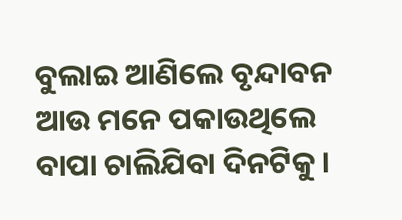ବୁଲାଇ ଆଣିଲେ ବୃନ୍ଦାବନ ଆଉ ମନେ ପକାଉଥିଲେ ବାପା ଚାଲିଯିବା ଦିନଟିକୁ ।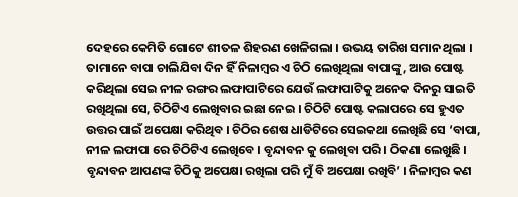ଦେହରେ କେମିତି ଗୋଟେ ଶୀତଳ ଶିହରଣ ଖେଳିଗଲା । ଉଭୟ ତାରିଖ ସମାନ ଥିଲା । ତାମାନେ ବାପା ଚାଲିଯିବା ଦିନ ହିଁ ନିଳାମ୍ବର ଏ ଚିଠି ଲେଖିଥିଲା ବାପାଙ୍କୁ, ଆଉ ପୋଷ୍ଟ କରିଥିଲା ସେଇ ନୀଳ ରଙ୍ଗର ଲଫାପାଟିରେ ଯେଉଁ ଲଫାପାଟିକୁ ଅନେକ ଦିନରୁ ସାଇତି ରଖିଥିଲା ସେ, ଚିଠିଟିଏ ଲେଖିବାର ଇଛା ନେଇ । ଚିଠିଟି ପୋଷ୍ଟ କଲାପରେ ସେ ହୁଏତ ଉତ୍ତର ପାଇଁ ଅପେକ୍ଷା କରିଥିବ । ଚିଠିର ଶେଷ ଧାଡିଟିରେ ସେଇକଥା ଲେଖିଛି ସେ ‘ବାପା, ନୀଳ ଲଫାପା ରେ ଚିଠିଟିଏ ଲେଖିବେ । ବୃନ୍ଦାବନ କୁ ଲେଖିବା ପରି । ଠିକଣା ଲେଖୁଛି । ବୃନ୍ଦାବନ ଆପଣଙ୍କ ଚିଠିକୁ ଅପେକ୍ଷା ରଖିଲା ପରି ମୁଁ ବି ଅପେକ୍ଷା ରଖିବି’ । ନିଳାମ୍ବର କଣ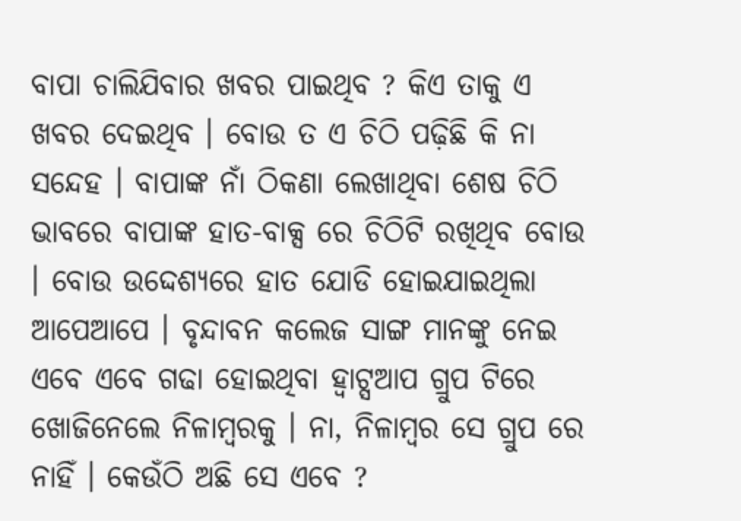ବାପା ଚାଲିଯିବାର ଖବର ପାଇଥିବ ? କିଏ ତାକୁ ଏ ଖବର ଦେଇଥିବ । ବୋଉ ତ ଏ ଚିଠି ପଢ଼ିଛି କି ନା ସନ୍ଦେହ । ବାପାଙ୍କ ନାଁ ଠିକଣା ଲେଖାଥିବା ଶେଷ ଚିଠି ଭାବରେ ବାପାଙ୍କ ହାତ-ବାକ୍ସ ରେ ଚିଠିଟି ରଖିଥିବ ବୋଉ । ବୋଉ ଉଦ୍ଦେଶ୍ୟରେ ହାତ ଯୋଡି ହୋଇଯାଇଥିଲା ଆପେଆପେ । ବୃନ୍ଦାବନ କଲେଜ ସାଙ୍ଗ ମାନଙ୍କୁ ନେଇ ଏବେ ଏବେ ଗଢା ହୋଇଥିବା ହ୍ଵାଟ୍ସଆପ ଗ୍ରୁପ ଟିରେ ଖୋଜିନେଲେ ନିଳାମ୍ବରକୁ । ନା, ନିଳାମ୍ବର ସେ ଗ୍ରୁପ ରେ ନାହିଁ । କେଉଁଠି ଅଛି ସେ ଏବେ ?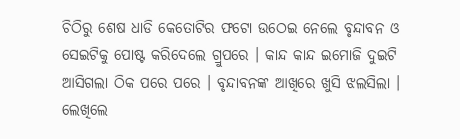ଚିଠିରୁ ଶେଷ ଧାଡି କେତୋଟିର ଫଟୋ ଉଠେଇ ନେଲେ ବୃନ୍ଦାବନ ଓ ସେଇଟିକୁ ପୋଷ୍ଟ କରିଦେଲେ ଗ୍ରୁପରେ । କାନ୍ଦ କାନ୍ଦ ଇମୋଜି ଦୁଇଟି ଆସିଗଲା ଠିକ ପରେ ପରେ । ବୃନ୍ଦାବନଙ୍କ ଆଖିରେ ଖୁସି ଝଲସିଲା । ଲେଖିଲେ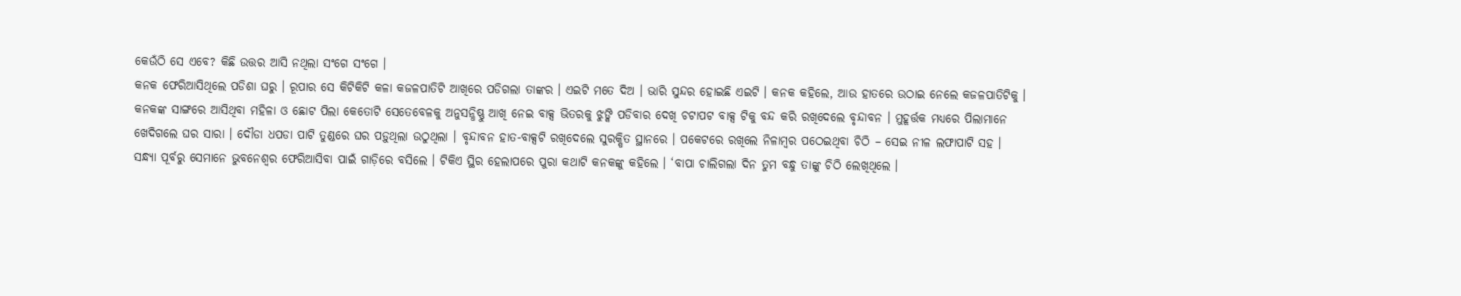କେଉଁଠି ସେ ଏବେ? କିଛି ଉତ୍ତର ଆସି ନଥିଲା ସଂଗେ ସଂଗେ ।
କନକ ଫେରିଆସିଥିଲେ ପଡିଶା ଘରୁ । ରୂପାର ସେ କିଟିକିଟି କଳା କଜଳପାତିଟି ଆଖିରେ ପଡିଗଲା ତାଙ୍କର । ଏଇଟି ମତେ ଦିଅ । ଭାରି ସୁନ୍ଦର ହୋଇଛି ଏଇଟି । କନକ କହିଲେ, ଆଉ ହାତରେ ଉଠାଇ ନେଲେ କଜଳପାତିଟିକୁ । କନକଙ୍କ ସାଙ୍ଗରେ ଆସିଥିବା ମହିଳା ଓ ଛୋଟ ପିଲା କେତୋଟି ସେତେବେଳକୁ ଅନୁସନ୍ଧିଷ୍ଣୁ ଆଖି ନେଇ ବାକ୍ସ ଭିତରକୁ ଝୁଙ୍କି ପଡିବାର ଦେଖି ଚଟାପଟ ବାକ୍ସ ଟିକୁ ବନ୍ଦ କରି ରଖିଦେଲେ ବୃନ୍ଦାବନ । ମୁହୂର୍ତ୍ତକ ମଧ୍ୟରେ ପିଲାମାନେ ଖେଦିଗଲେ ଘର ସାରା । ଦୌଡା ଧପଡା ପାଟି ତୁଣ୍ଡରେ ଘର ପଡ଼ୁଥିଲା ଉଠୁଥିଲା । ବୃନ୍ଦାବନ ହାତ-ବାକ୍ସଟି ରଖିଦେଲେ ସୁରକ୍ଷିତ ସ୍ଥାନରେ । ପକେଟରେ ରଖିଲେ ନିଳାମ୍ବର ପଠେଇଥିବା ଚିଠି – ସେଇ ନୀଳ ଲଫାପାଟି ସହ ।
ସନ୍ଧ୍ୟା ପୂର୍ବରୁ ସେମାନେ ଭୁବନେଶ୍ୱର ଫେରିଆସିବା ପାଇଁ ଗାଡ଼ିରେ ବସିଲେ । ଟିକିଏ ସ୍ଥିର ହେଲାପରେ ପୁରା କଥାଟି କନକଙ୍କୁ କହିଲେ । ‘ବାପା ଚାଲିଗଲା ଦିନ ତୁମ ବନ୍ଧୁ ତାଙ୍କୁ ଚିଠି ଲେଖିଥିଲେ ।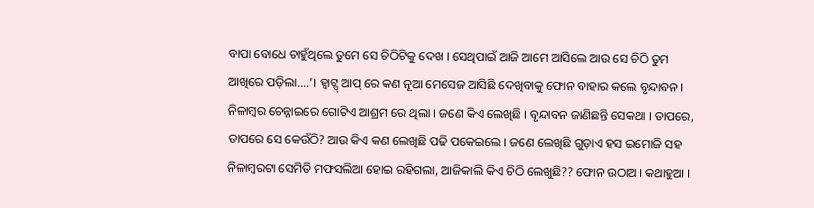ବାପା ବୋଧେ ଚାହୁଁଥିଲେ ତୁମେ ସେ ଚିଠିଟିକୁ ଦେଖ । ସେଥିପାଇଁ ଆଜି ଆମେ ଆସିଲେ ଆଉ ସେ ଚିଠି ତୁମ ଆଖିରେ ପଡ଼ିଲା….’। ହ୍ଵାଟ୍ସ୍ ଆପ୍ ରେ କଣ ନୂଆ ମେସେଜ ଆସିଛି ଦେଖିବାକୁ ଫୋନ ବାହାର କଲେ ବୃନ୍ଦାବନ । ନିଳାମ୍ବର ଚେନ୍ନାଇରେ ଗୋଟିଏ ଆଶ୍ରମ ରେ ଥିଲା । ଜଣେ କିଏ ଲେଖିଛି । ବୃନ୍ଦାବନ ଜାଣିଛନ୍ତି ସେକଥା । ତାପରେ, ତାପରେ ସେ କେଉଁଠି? ଆଉ କିଏ କଣ ଲେଖିଛି ପଢି ପକେଇଲେ । ଜଣେ ଲେଖିଛି ଗୁଡ଼ାଏ ହସ ଇମୋଜି ସହ ନିଳାମ୍ବରଟା ସେମିତି ମଫସଲିଆ ହୋଇ ରହିଗଲା, ଆଜିକାଲି କିଏ ଚିଠି ଲେଖୁଛି?? ଫୋନ ଉଠାଅ । କଥାହୁଆ ।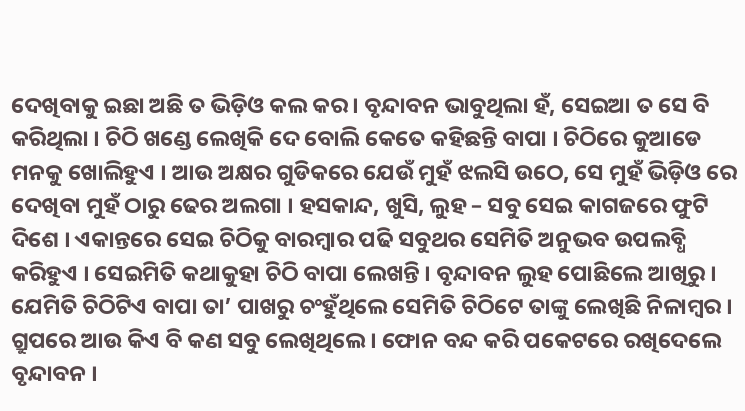ଦେଖିବାକୁ ଇଛା ଅଛି ତ ଭିଡ଼ିଓ କଲ କର । ବୃନ୍ଦାବନ ଭାବୁଥିଲା ହଁ, ସେଇଆ ତ ସେ ବି କରିଥିଲା । ଚିଠି ଖଣ୍ଡେ ଲେଖିକି ଦେ ବୋଲି କେତେ କହିଛନ୍ତି ବାପା । ଚିଠିରେ କୁଆଡେ ମନକୁ ଖୋଲିହୁଏ । ଆଉ ଅକ୍ଷର ଗୁଡିକରେ ଯେଉଁ ମୁହଁ ଝଲସି ଉଠେ, ସେ ମୁହଁ ଭିଡ଼ିଓ ରେ ଦେଖିବା ମୁହଁ ଠାରୁ ଢେର ଅଲଗା । ହସକାନ୍ଦ, ଖୁସି, ଲୁହ – ସବୁ ସେଇ କାଗଜରେ ଫୁଟି ଦିଶେ । ଏକାନ୍ତରେ ସେଇ ଚିଠିକୁ ବାରମ୍ବାର ପଢି ସବୁଥର ସେମିତି ଅନୁଭବ ଉପଲବ୍ଧି କରିହୁଏ । ସେଇମିତି କଥାକୁହା ଚିଠି ବାପା ଲେଖନ୍ତି । ବୃନ୍ଦାବନ ଲୁହ ପୋଛିଲେ ଆଖିରୁ । ଯେମିତି ଚିଠିଟିଏ ବାପା ତା’ ପାଖରୁ ଚଂହୁଁଥିଲେ ସେମିତି ଚିଠିଟେ ତାଙ୍କୁ ଲେଖିଛି ନିଳାମ୍ବର । ଗ୍ରୁପରେ ଆଉ କିଏ ବି କଣ ସବୁ ଲେଖିଥିଲେ । ଫୋନ ବନ୍ଦ କରି ପକେଟରେ ରଖିଦେଲେ ବୃନ୍ଦାବନ ।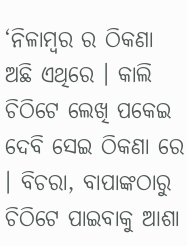‘ନିଳାମ୍ବର ର ଠିକଣା ଅଛି ଏଥିରେ । କାଲି ଚିଠିଟେ ଲେଖି ପକେଇ ଦେବି ସେଇ ଠିକଣା ରେ । ବିଚରା, ବାପାଙ୍କଠାରୁ ଚିଠିଟେ ପାଇବାକୁ ଆଶା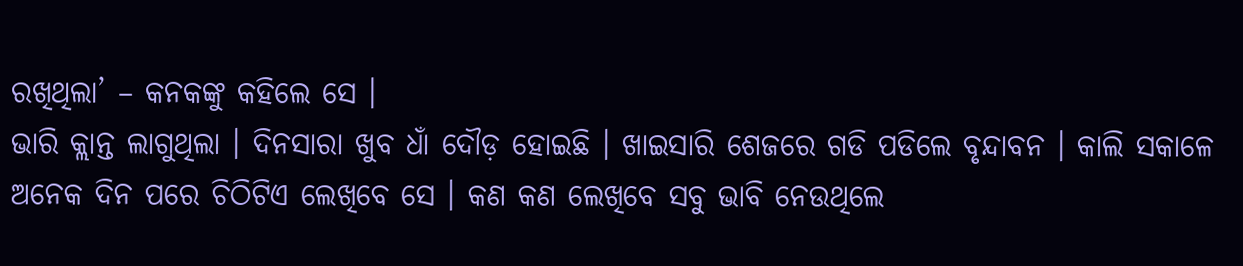ରଖିଥିଲା’ – କନକଙ୍କୁ କହିଲେ ସେ ।
ଭାରି କ୍ଲାନ୍ତ ଲାଗୁଥିଲା । ଦିନସାରା ଖୁବ ଧାଁ ଦୌଡ଼ ହୋଇଛି । ଖାଇସାରି ଶେଜରେ ଗଡି ପଡିଲେ ବୃନ୍ଦାବନ । କାଲି ସକାଳେ ଅନେକ ଦିନ ପରେ ଚିଠିଟିଏ ଲେଖିବେ ସେ । କଣ କଣ ଲେଖିବେ ସବୁ ଭାବି ନେଉଥିଲେ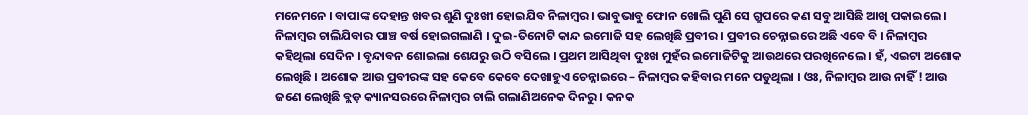ମନେମନେ । ବାପାଙ୍କ ଦେହାନ୍ତ ଖବର ଶୁଣି ଦୁଃଖୀ ହୋଇଯିବ ନିଳାମ୍ବର । ଭାବୁଭାବୁ ଫୋନ ଖୋଲି ପୁଣି ସେ ଗ୍ରୁପରେ କଣ ସବୁ ଆସିଛି ଆଖି ପକାଇଲେ । ନିଳାମ୍ବର ଚାଲିଯିବାର ପାଞ୍ଚ ବର୍ଷ ହୋଇଗଲାଣି । ଦୁଇ-ତିନୋଟି କାନ୍ଦ ଇମୋଜି ସହ ଲେଖିଛି ପ୍ରବୀର । ପ୍ରବୀର ଚେନ୍ନାଇରେ ଅଛି ଏବେ ବି । ନିଳାମ୍ବର କହିଥିଲା ସେଦିନ । ବୃନ୍ଦାବନ ଶୋଇଲା ଶେଯରୁ ଉଠି ବସିଲେ । ପ୍ରଥମ ଆସିଥିବା ଦୁଃଖ ମୁହଁର ଇମୋଜିଟିକୁ ଆଉଥରେ ପରଖିନେଲେ । ହଁ, ଏଇଟା ଅଶୋକ ଲେଖିଛି । ଅଶୋକ ଆଉ ପ୍ରବୀରଙ୍କ ସହ କେବେ କେବେ ଦେଖାହୁଏ ଚେନ୍ନାଇରେ – ନିଳାମ୍ବର କହିବାର ମନେ ପଡୁଥିଲା । ଓଃ, ନିଳାମ୍ବର ଆଉ ନାହିଁ ! ଆଉ ଜଣେ ଲେଖିଛି ବ୍ଲଡ଼ କ୍ୟାନସରରେ ନିଳାମ୍ବର ଚାଲି ଗଲାଣିଅନେକ ଦିନରୁ । କନକ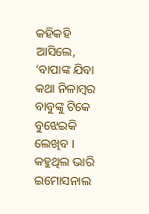କହିକହି ଆସିଲେ, ‘ବାପାଙ୍କ ଯିବା କଥା ନିଳାମ୍ବର ବାବୁଙ୍କୁ ଟିକେ ବୁଝେଇକି ଲେଖିବ । କହୁଥିଲ ଭାରି ଇମୋସନାଲ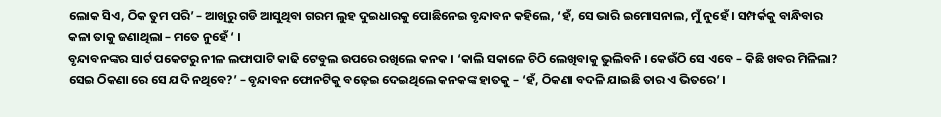ଲୋକ ସିଏ, ଠିକ ତୁମ ପରି’ – ଆଖିରୁ ଗଡି ଆସୁଥିବା ଗରମ ଲୁହ ଦୁଇଧାରକୁ ପୋଛିନେଇ ବୃନ୍ଦାବନ କହିଲେ, ‘ହଁ, ସେ ଭାରି ଇମୋସନାଲ, ମୁଁ ନୁହେଁ । ସମ୍ପର୍କକୁ ବାନ୍ଧିବାର କଳା ତାକୁ ଜଣାଥିଲା – ମତେ ନୁହେଁ ‘ ।
ବୃନ୍ଦାବନଙ୍କର ସାର୍ଟ ପକେଟରୁ ନୀଳ ଲଫାପାଟି କାଢି ଟେବୁଲ ଉପରେ ରଖିଲେ କନକ । ‘କାଲି ସକାଳେ ଚିଠି ଲେଖିବାକୁ ଭୁଲିବନି । କେଉଁଠି ସେ ଏବେ – କିଛି ଖବର ମିଳିଲା? ସେଇ ଠିକଣା ରେ ସେ ଯଦି ନଥିବେ?’ – ବୃନ୍ଦାବନ ଫୋନଟିକୁ ବଢ଼େଇ ଦେଇଥିଲେ କନକଙ୍କ ହାତକୁ – ‘ହଁ, ଠିକଣା ବଦଳି ଯାଇଛି ତାର ଏ ଭିତରେ’ ।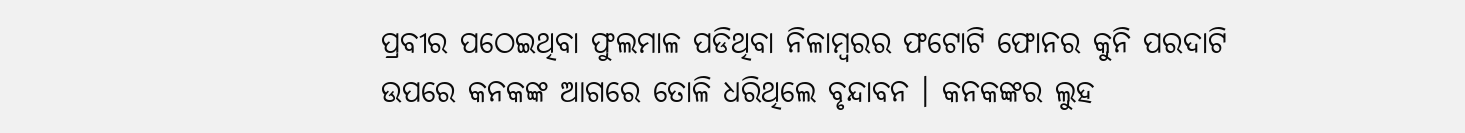ପ୍ରବୀର ପଠେଇଥିବା ଫୁଲମାଳ ପଡିଥିବା ନିଳାମ୍ବରର ଫଟୋଟି ଫୋନର କୁନି ପରଦାଟି ଉପରେ କନକଙ୍କ ଆଗରେ ତୋଳି ଧରିଥିଲେ ବୃନ୍ଦାବନ । କନକଙ୍କର ଲୁହ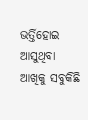ଭର୍ତ୍ତିହୋଇ ଆସୁଥିବା ଆଖିକୁ ସବୁକିଛି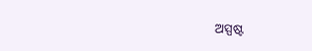ଅସ୍ପଷ୍ଟ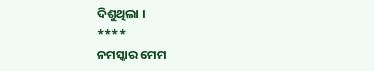ଦିଶୁଥିଲା ।
****
ନମସ୍କାର ମେମ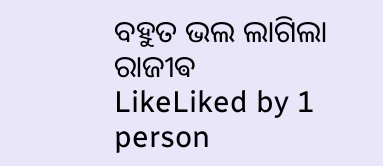ବହୁତ ଭଲ ଲାଗିଲା
ରାଜୀଵ
LikeLiked by 1 person